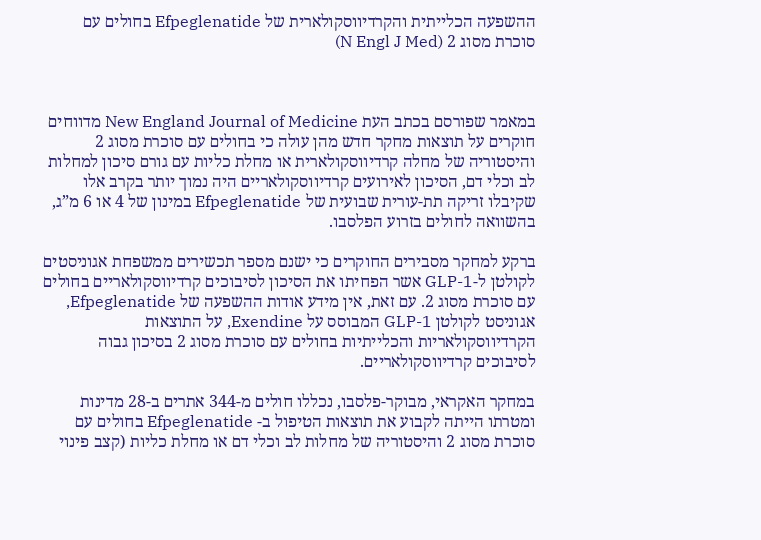ההשפעה הכלייתית והקרדיווסקולארית של Efpeglenatide בחולים עם סוכרת מסוג 2 (N Engl J Med)



במאמר שפורסם בכתב העת New England Journal of Medicine מדווחים חוקרים על תוצאות מחקר חדש מהן עולה כי בחולים עם סוכרת מסוג 2 והיסטוריה של מחלה קרדיווסקולארית או מחלת כליות עם גורם סיכון למחלות לב וכלי דם, הסיכון לאירועים קרדיווסקולאריים היה נמוך יותר בקרב אלו שקיבלו זריקה תת-עורית שבועית של Efpeglenatide במינון של 4 או 6 מ”ג, בהשוואה לחולים בזרוע הפלסבו.

ברקע למחקר מסבירים החוקרים כי ישנם מספר תכשירים ממשפחת אגוניסטים לקולטן ל-GLP-1 אשר הפחיתו את הסיכון לסיבוכים קרדיווסקולאריים בחולים עם סוכרת מסוג 2. עם זאת, אין מידע אודות ההשפעה של Efpeglenatide, אגוניסט לקולטן GLP-1 המבוסס על Exendine, על התוצאות הקרדיווסקולאריות והכלייתיות בחולים עם סוכרת מסוג 2 בסיכון גבוה לסיבוכים קרדיווסקולאריים.

במחקר האקראי, מבוקר-פלסבו, נכללו חולים מ-344 אתרים ב-28 מדינות ומטרתו הייתה לקבוע את תוצאות הטיפול ב- Efpeglenatide בחולים עם סוכרת מסוג 2 והיסטוריה של מחלות לב וכלי דם או מחלת כליות (קצב פינוי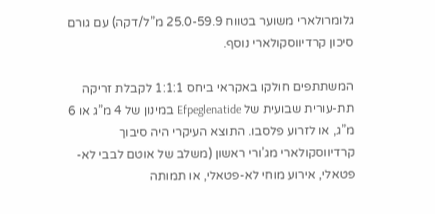גלומרולארי משוער בטווח 25.0-59.9 מ”ל/דקה) עם גורם סיכון קרדיווסקולארי נוסף.

המשתתפים חולקו באקראי ביחס 1:1:1 לקבלת זריקה תת-עורית שבועית של Efpeglenatide במינון של 4 מ”ג או 6 מ”ג, או לזרוע פלסבו. התוצא העיקרי היה סיבוך קרדיווסקולארי מג’ורי ראשון (משלב של אוטם לבבי לא-פטאלי, אירוע מוחי לא-פטאלי, או תמותה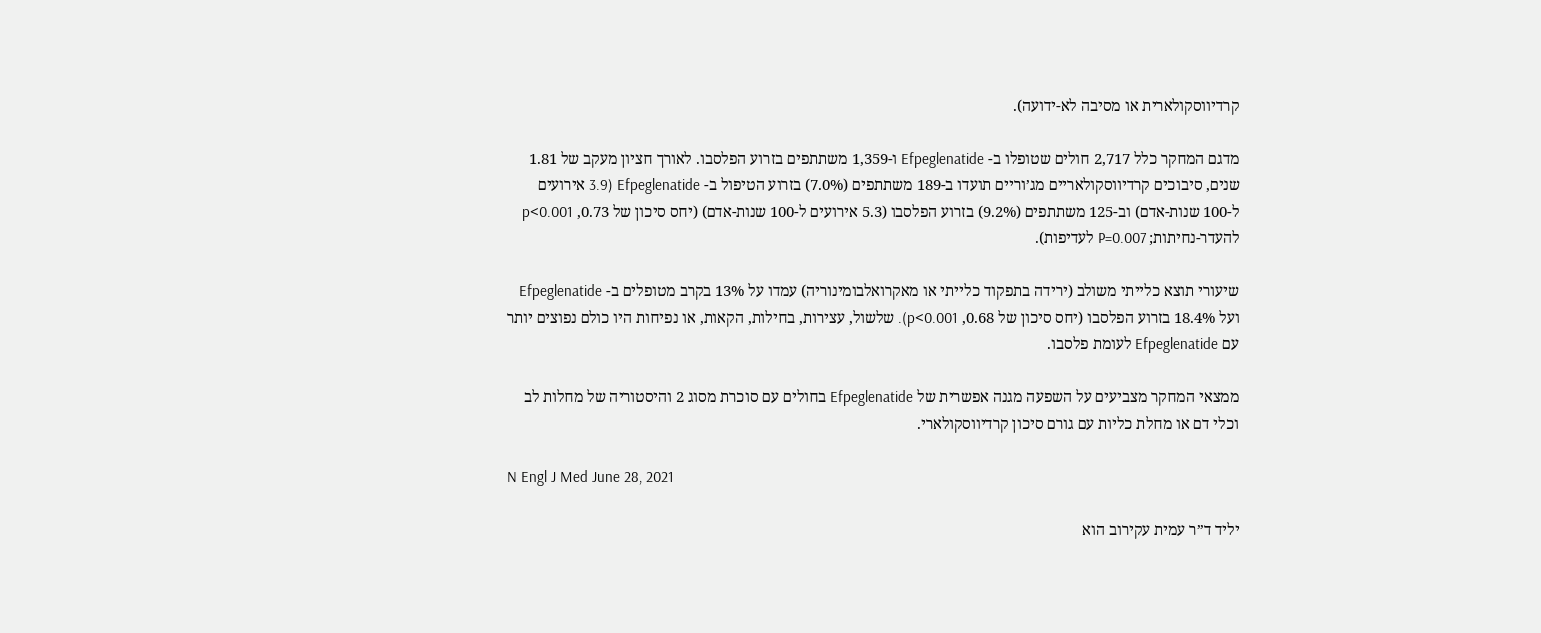קרדיווסקולארית או מסיבה לא-ידועה).

מדגם המחקר כלל 2,717 חולים שטופלו ב- Efpeglenatide ו-1,359 משתתפים בזרוע הפלסבו. לאורך חציון מעקב של 1.81 שנים, סיבוכים קרדיווסקולאריים מג’וריים תועדו ב-189 משתתפים (7.0%) בזרוע הטיפול ב- Efpeglenatide (3.9 אירועים ל-100 שנות-אדם) וב-125 משתתפים (9.2%) בזרוע הפלסבו (5.3 אירועים ל-100 שנות-אדם) (יחס סיכון של 0.73, p<0.001 להעדר-נחיתות; P=0.007 לעדיפות).

שיעורי תוצא כלייתי משולב (ירידה בתפקוד כלייתי או מאקרואלבומינוריה) עמדו על 13% בקרב מטופלים ב- Efpeglenatide ועל 18.4% בזרוע הפלסבו (יחס סיכון של 0.68, p<0.001). שלשול, עצירות, בחילות, הקאות, או נפיחות היו כולם נפוצים יותר עם Efpeglenatide לעומת פלסבו.

ממצאי המחקר מצביעים על השפעה מגנה אפשרית של Efpeglenatide בחולים עם סוכרת מסוג 2 והיסטוריה של מחלות לב וכלי דם או מחלת כליות עם גורם סיכון קרדיווסקולארי.

N Engl J Med June 28, 2021

יליד ד”ר עמית עקירוב הוא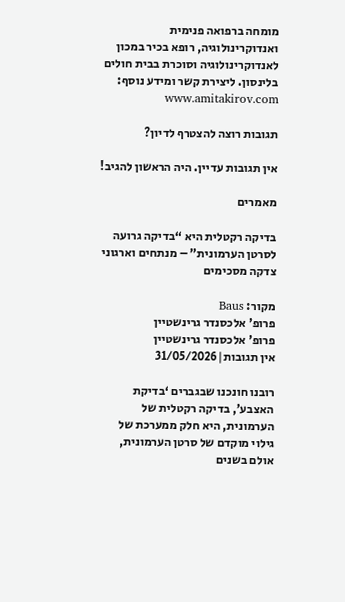מומחה ברפואה פנימית ואנדוקרינולוגיה, רופא בכיר במכון לאנדוקרינולוגיה וסוכרת בבית חולים בלינסון. ליצירת קשר ומידע נוסף: www.amitakirov.com

תגובות רוצה להצטרף לדיון?

אין תגובות עדיין. היה הראשון להגיב!

מאמרים

בדיקה רקטלית היא “בדיקה גרועה לסרטן הערמונית” – מנתחים וארגוני צדקה מסכימים

מקור: Baus
פרופ' אלכסנדר גרינשטיין
פרופ' אלכסנדר גרינשטיין
אין תגובות|31/05/2026

רובנו חונכנו שבגברים ‘בדיקת האצבע’, בדיקה רקטלית של הערמונית, היא חלק ממערכת של גילוי מוקדם של סרטן הערמונית, אולם בשנים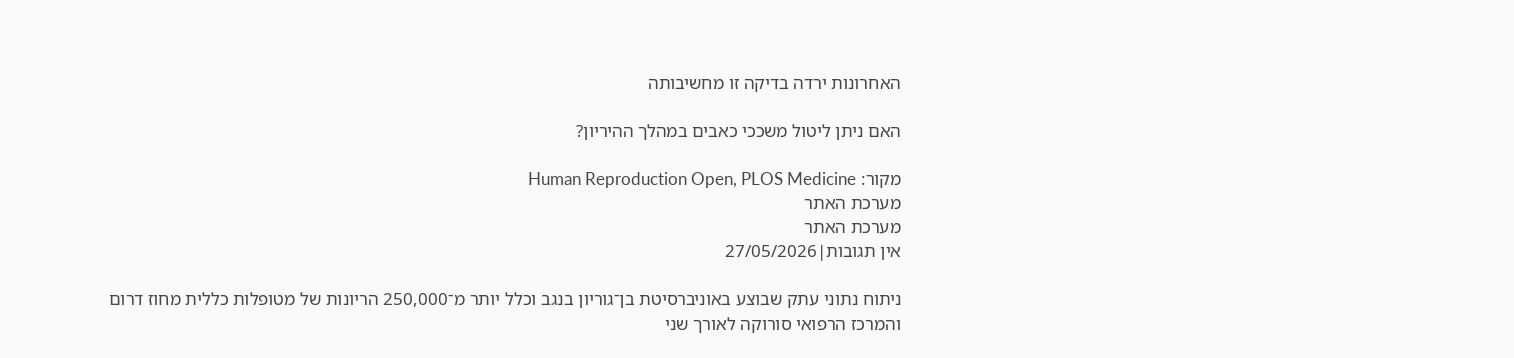האחרונות ירדה בדיקה זו מחשיבותה

האם ניתן ליטול משככי כאבים במהלך ההיריון?

מקור: Human Reproduction Open, PLOS Medicine
מערכת האתר
מערכת האתר
אין תגובות|27/05/2026

ניתוח נתוני עתק שבוצע באוניברסיטת בן־גוריון בנגב וכלל יותר מ־250,000 הריונות של מטופלות כללית מחוז דרום והמרכז הרפואי סורוקה לאורך שני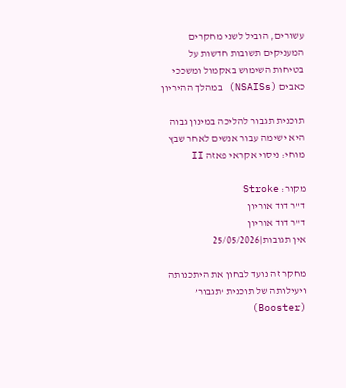עשורים, הוביל לשני מחקרים המעניקים תשובות חדשות על בטיחות השימוש באקמול ומשככי כאבים (NSAISs) במהלך ההיריון

תוכנית תגבור להליכה במינון גבוה היא ישימה עבור אנשים לאחר שבץ מוחי: ניסוי אקראי פאזה II

מקור: Stroke
ד"ר דוד אוריון
ד"ר דוד אוריון
אין תגובות|25/05/2026

מחקר זה נועד לבחון את היתכנותה ויעילותה של תוכנית ‘תגבור’ (Booster)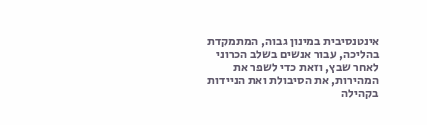אינטנסיבית במינון גבוה, המתמקדת בהליכה, עבור אנשים בשלב הכרוני לאחר שבץ, וזאת כדי לשפר את המהירות, את הסיבולת ואת הניידות בקהילה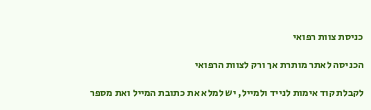כניסת צוות רפואי

הכניסה לאתר מותרת אך ורק לצוות הרפואי

לקבלת קוד אימות לנייד ולמייל, יש למלא את כתובת המייל ואת מספר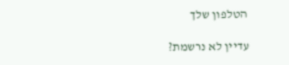הטלפון שלך

עדיין לא נרשמת?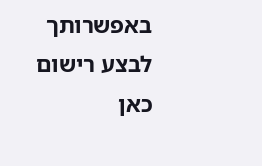באפשרותך לבצע רישום כאן